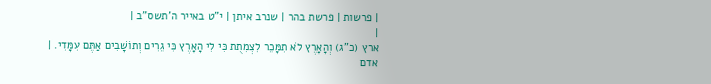| פרשות | פרשת בהר | שנרב איתן | י"ט באייר ה'תשס"ב |
|
ארץ (כ"ג) וְהָאָרֶץ לֹא תִמָּכֵר לִצְמִתֻת כִּי לִי הָאָרֶץ כִּי גֵרִים וְתוֹשָׁבִים אַתֶּם עִמָּדִי. |
אדם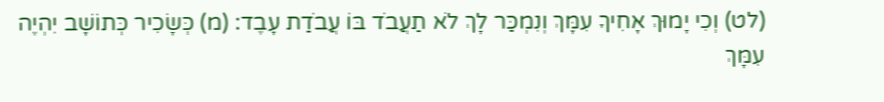(לט) וְכִי יָמוּךְ אָחִיךָ עִמָּךְ וְנִמְכַּר לָךְ לֹא תַעֲבֹד בּוֹ עֲבֹדַת עָבֶד: (מ) כְּשָׂכִיר כְּתוֹשָׁב יִהְיֶה עִמָּךְ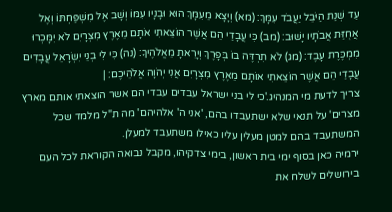עַד שְׁנַת הַיֹּבֵל יַעֲבֹד עִמָּךְ: (מא) וְיָצָא מֵעִמָּךְ הוּא וּבָנָיו עִמּוֹ וְשָׁב אֶל מִשְׁפַּחְתּוֹ וְאֶל אֲחֻזַּת אֲבֹתָיו יָשׁוּב: (מב) כִּי עֲבָדַי הֵם אֲשֶׁר הוֹצֵאתִי אֹתָם מֵאֶרֶץ מִצְרָיִם לֹא יִמָּכְרוּ מִמְכֶּרֶת עָבֶד: (מג) לֹא תִרְדֶּה בוֹ בְּפָרֶךְ וְיָרֵאתָ מֵאֱלֹהֶיךָ: (נה) כִּי לִי בְנֵי יִשְׂרָאֵל עֲבָדִים עֲבָדַי הֵם אֲשֶׁר הוֹצֵאתִי אוֹתָם מֵאֶרֶץ מִצְרָיִם אֲנִי יְהֹוָה אֱלֹהֵיכֶם: |
צריך לדעת מי המנהיג.'כי לי בני ישראל עבדים עבדי הם אשר הוצאתי אותם מארץ מצרים' על תנאי שלא ישתעבדו בהם, 'אני ה' אלהיהם' מה ת"ל מלמד שכל המשתעבד בהם למטן מעלין עליו כאילו משתעבד למעלן.
ירמיה כאן בסוף ימי בית ראשון, בימי צדקיהו, מקבל נבואה הקוראת לכל העם בירושלים לשלח את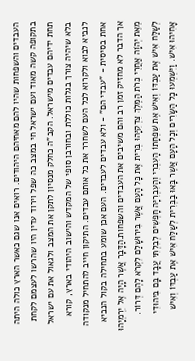העבדים והשפחות שהיו להם מאחיהם היהודים. רואים אנו שגם כאשר הארץ כולה היתה בתקופה קשה מאוד ועם ישראל חי במצב כה שפל וירוד עדין היו שהרשו לעצמם לקחת תחת ידיהם עבדים מישראל. הקב"ה כחלק מנסיון לתקן את המצב ולגאול את עם ישראל בלא שיהיה צורך בגלות כוללת ובחורבן סופי של המקדש והישוב היהודי בארץ, קורא לנביא לבוא ולקרוא לכל העם לשחרר את כל אותם עבדים. התיקון חייב להתחיל מנקודה אחת בסיסית - "עבדי הם" - ולא עבדים לעבדים. העם אכן שומע בתחילה בקול הנביא אך הדבר לא מחזיק זמן רב והם משיבים את העבדים והשפחות.הַדָּבָר אֲשֶׁר הָיָה אֶל יִרְמְיָהוּ מֵאֵת יְהֹוָה אַחֲרֵי כְּרֹת הַמֶּלֶךְ צִדְקִיָּהוּ בְּרִית אֶת כָּל הָעָם אֲשֶׁר בִּירוּשָׁלַם לִקְרֹא לָהֶם דְּרוֹר. לְשַׁלַּח אִישׁ אֶת עַבְדּוֹ וְאִישׁ אֶת שִׁפְחָתוֹ הָעִבְרִי וְהָעִבְרִיָּה חָפְשִׁים לְבִלְתִּי עֲבָד בָּם בִּיהוּדִי אָחִיהוּ אִישׁ. וַיִּשְׁמְעוּ כָל הַשָּׂרִים וְכָל הָעָם אֲשֶׁר בָּאוּ בַבְּרִית לְשַׁלַּח אִישׁ אֶת עַבְדּוֹ וְאִישׁ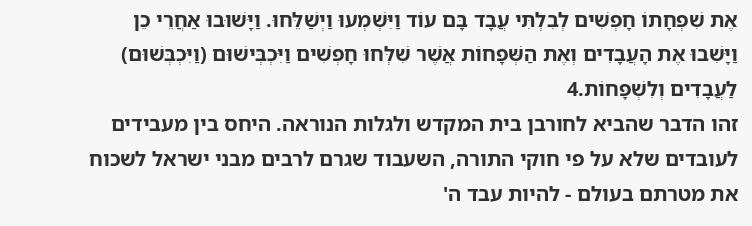אֶת שִׁפְחָתוֹ חָפְשִׁים לְבִלְתִּי עֲבָד בָּם עוֹד וַיִּשְׁמְעוּ וַיְשַׁלֵּחוּ. וַיָּשׁוּבוּ אַחֲרֵי כֵן וַיָּשִׁבוּ אֶת הָעֲבָדִים וְאֶת הַשְּׁפָחוֹת אֲשֶׁר שִׁלְּחוּ חָפְשִׁים וַיִּכְבְּישׁוּם (וַיִּכְבְּשׁוּם) לַעֲבָדִים וְלִשְׁפָחוֹת.4
זהו הדבר שהביא לחורבן בית המקדש ולגלות הנוראה. היחס בין מעבידים לעובדים שלא על פי חוקי התורה, השעבוד שגרם לרבים מבני ישראל לשכוח את מטרתם בעולם - להיות עבד ה'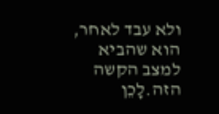ולא עבד לאחר, הוא שהביא למצב הקשה הזה.לָכֵן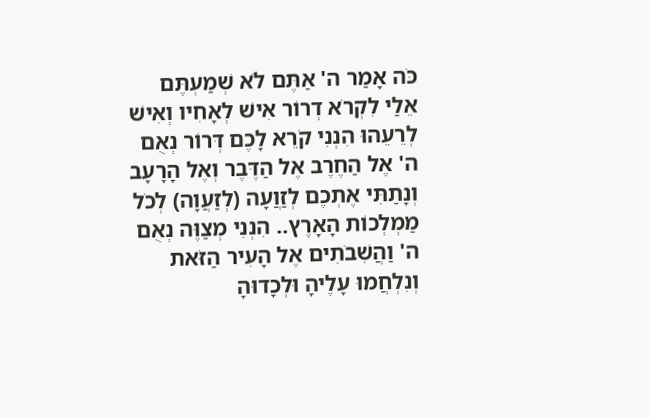כֹּה אָמַר ה' אַתֶּם לֹא שְׁמַעְתֶּם אֵלַי לִקְרֹא דְרוֹר אִישׁ לְאָחִיו וְאִישׁ לְרֵעֵהוּ הִנְנִי קֹרֵא לָכֶם דְּרוֹר נְאֻם ה' אֶל הַחֶרֶב אֶל הַדֶּבֶר וְאֶל הָרָעָב וְנָתַתִּי אֶתְכֶם לְזַוֲעָה (לְזַעֲוָה) לְכֹל מַמְלְכוֹת הָאָרֶץ.. הִנְנִי מְצַוֶּה נְאֻם ה' וַהֲשִׁבֹתִים אֶל הָעִיר הַזֹּאת וְנִלְחֲמוּ עָלֶיהָ וּלְכָדוּהָ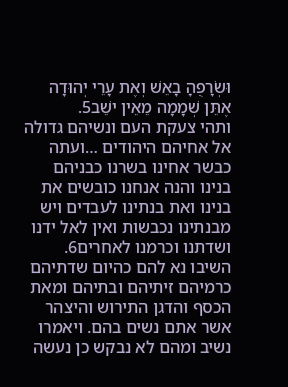וּשְׂרָפֻהָ בָאֵשׁ וְאֶת עָרֵי יְהוּדָה אֶתֵּן שְׁמָמָה מֵאֵין ישֵׁב5.
ותהי צעקת העם ונשיהם גדולה אל אחיהם היהודים …ועתה כבשר אחינו בשרנו כבניהם בנינו והנה אנחנו כובשים את בנינו ואת בנתינו לעבדים ויש מבנתינו נכבשות ואין לאל ידנו ושדתנו וכרמנו לאחרים6.
השיבו נא להם כהיום שדתיהם כרמיהם זיתיהם ובתיהם ומאת הכסף והדגן התירוש והיצהר אשר אתם נשים בהם. ויאמרו נשיב ומהם לא נבקש כן נעשה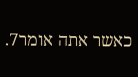כאשר אתה אומר7.